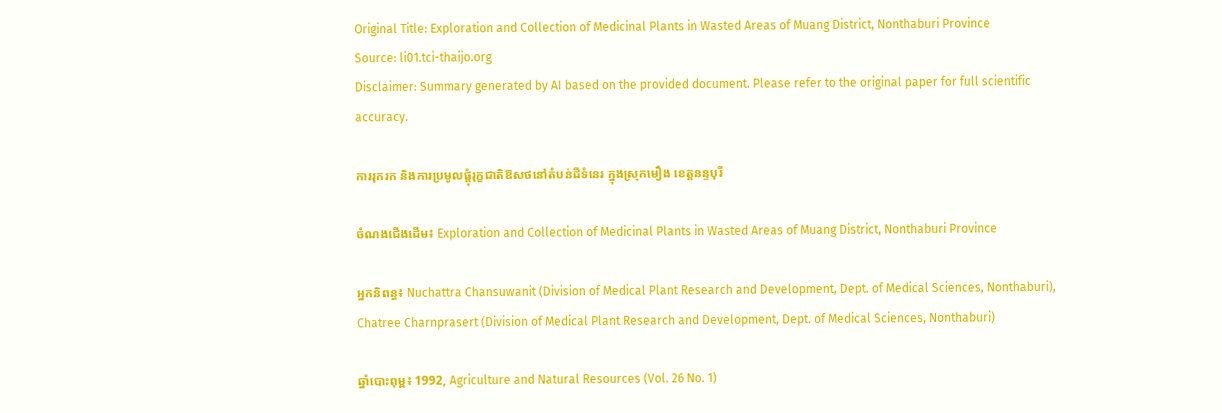Original Title: Exploration and Collection of Medicinal Plants in Wasted Areas of Muang District, Nonthaburi Province
Source: li01.tci-thaijo.org
Disclaimer: Summary generated by AI based on the provided document. Please refer to the original paper for full scientific accuracy.

ការរុករក និងការប្រមូលផ្តុំរុក្ខជាតិឱសថនៅតំបន់ដីទំនេរ ក្នុងស្រុកមឿង ខេត្តនន្ទបុរី

ចំណងជើងដើម៖ Exploration and Collection of Medicinal Plants in Wasted Areas of Muang District, Nonthaburi Province

អ្នកនិពន្ធ៖ Nuchattra Chansuwanit (Division of Medical Plant Research and Development, Dept. of Medical Sciences, Nonthaburi), Chatree Charnprasert (Division of Medical Plant Research and Development, Dept. of Medical Sciences, Nonthaburi)

ឆ្នាំបោះពុម្ព៖ 1992, Agriculture and Natural Resources (Vol. 26 No. 1)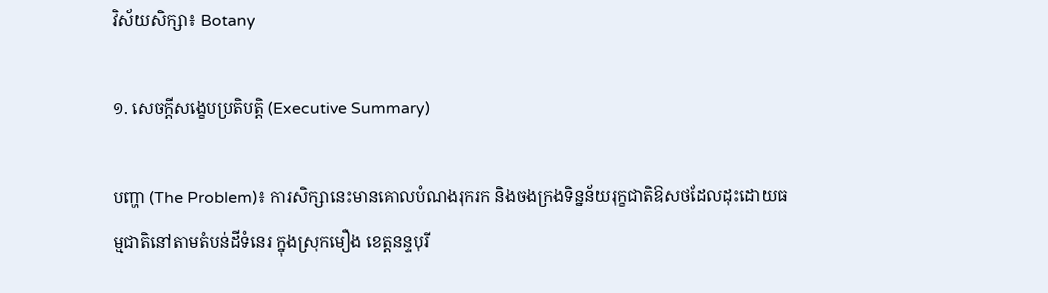វិស័យសិក្សា៖ Botany

១. សេចក្តីសង្ខេបប្រតិបត្តិ (Executive Summary)

បញ្ហា (The Problem)៖ ការសិក្សានេះមានគោលបំណងរុករក និងចងក្រងទិន្នន័យរុក្ខជាតិឱសថដែលដុះដោយធម្មជាតិនៅតាមតំបន់ដីទំនេរ ក្នុងស្រុកមឿង ខេត្តនន្ទបុរី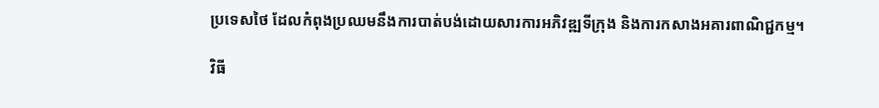ប្រទេសថៃ ដែលកំពុងប្រឈមនឹងការបាត់បង់ដោយសារការអភិវឌ្ឍទីក្រុង និងការកសាងអគារពាណិជ្ជកម្ម។

វិធី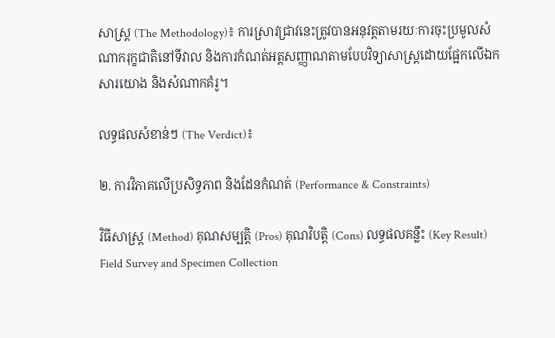សាស្ត្រ (The Methodology)៖ ការស្រាវជ្រាវនេះត្រូវបានអនុវត្តតាមរយៈការចុះប្រមូលសំណាករុក្ខជាតិនៅទីវាល និងការកំណត់អត្តសញ្ញាណតាមបែបវិទ្យាសាស្ត្រដោយផ្អែកលើឯកសារយោង និងសំណាកគំរូ។

លទ្ធផលសំខាន់ៗ (The Verdict)៖

២. ការវិភាគលើប្រសិទ្ធភាព និងដែនកំណត់ (Performance & Constraints)

វិធីសាស្ត្រ (Method) គុណសម្បត្តិ (Pros) គុណវិបត្តិ (Cons) លទ្ធផលគន្លឹះ (Key Result)
Field Survey and Specimen Collection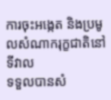ការចុះអង្កេត និងប្រមូលសំណាករុក្ខជាតិនៅទីវាល
ទទួលបានសំ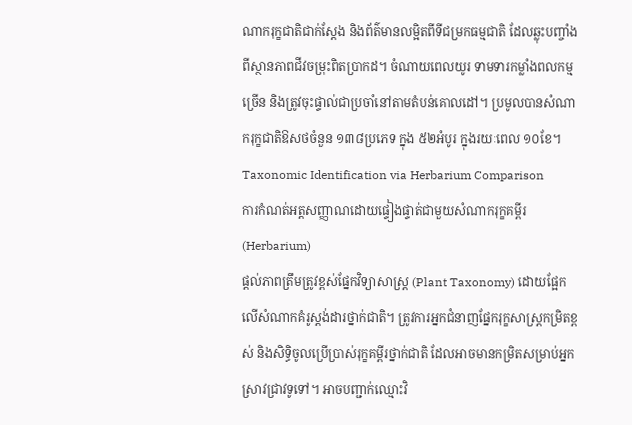ណាករុក្ខជាតិជាក់ស្តែង និងព័ត៌មានលម្អិតពីទីជម្រកធម្មជាតិ ដែលឆ្លុះបញ្ចាំងពីស្ថានភាពជីវចម្រុះពិតប្រាកដ។ ចំណាយពេលយូរ ទាមទារកម្លាំងពលកម្មច្រើន និងត្រូវចុះផ្ទាល់ជាប្រចាំនៅតាមតំបន់គោលដៅ។ ប្រមូលបានសំណាករុក្ខជាតិឱសថចំនួន ១៣៨ប្រភេទ ក្នុង ៥២អំបូរ ក្នុងរយៈពេល ១០ខែ។
Taxonomic Identification via Herbarium Comparison
ការកំណត់អត្តសញ្ញាណដោយផ្ទៀងផ្ទាត់ជាមួយសំណាករុក្ខគម្ពីរ (Herbarium)
ផ្តល់ភាពត្រឹមត្រូវខ្ពស់ផ្នែកវិទ្យាសាស្ត្រ (Plant Taxonomy) ដោយផ្អែកលើសំណាកគំរូស្តង់ដារថ្នាក់ជាតិ។ ត្រូវការអ្នកជំនាញផ្នែករុក្ខសាស្ត្រកម្រិតខ្ពស់ និងសិទ្ធិចូលប្រើប្រាស់រុក្ខគម្ពីរថ្នាក់ជាតិ ដែលអាចមានកម្រិតសម្រាប់អ្នកស្រាវជ្រាវទូទៅ។ អាចបញ្ជាក់ឈ្មោះវិ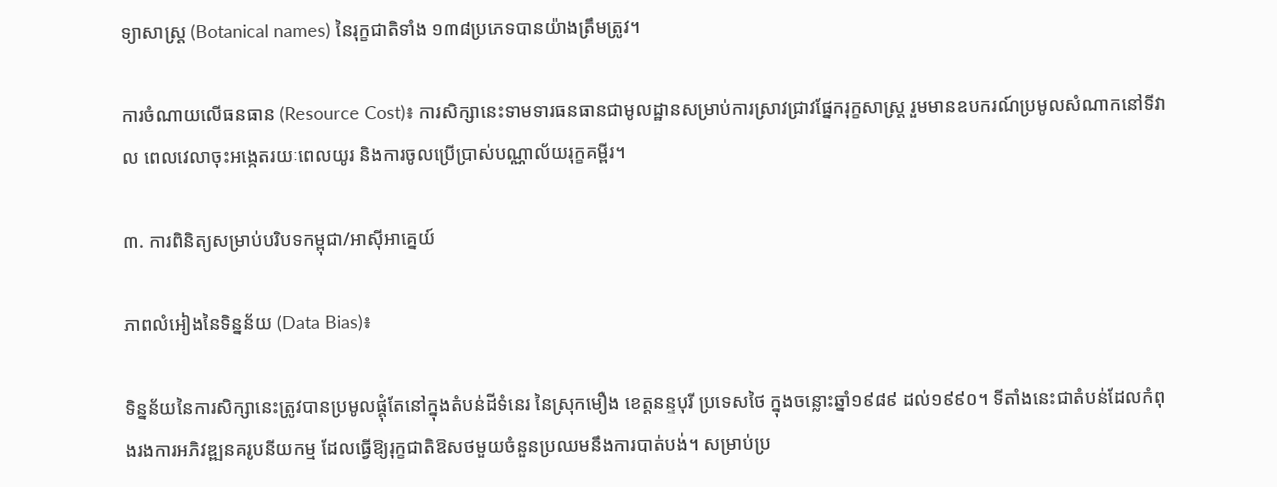ទ្យាសាស្ត្រ (Botanical names) នៃរុក្ខជាតិទាំង ១៣៨ប្រភេទបានយ៉ាងត្រឹមត្រូវ។

ការចំណាយលើធនធាន (Resource Cost)៖ ការសិក្សានេះទាមទារធនធានជាមូលដ្ឋានសម្រាប់ការស្រាវជ្រាវផ្នែករុក្ខសាស្ត្រ រួមមានឧបករណ៍ប្រមូលសំណាកនៅទីវាល ពេលវេលាចុះអង្កេតរយៈពេលយូរ និងការចូលប្រើប្រាស់បណ្ណាល័យរុក្ខគម្ពីរ។

៣. ការពិនិត្យសម្រាប់បរិបទកម្ពុជា/អាស៊ីអាគ្នេយ៍

ភាពលំអៀងនៃទិន្នន័យ (Data Bias)៖

ទិន្នន័យនៃការសិក្សានេះត្រូវបានប្រមូលផ្តុំតែនៅក្នុងតំបន់ដីទំនេរ នៃស្រុកមឿង ខេត្តនន្ទបុរី ប្រទេសថៃ ក្នុងចន្លោះឆ្នាំ១៩៨៩ ដល់១៩៩០។ ទីតាំងនេះជាតំបន់ដែលកំពុងរងការអភិវឌ្ឍនគរូបនីយកម្ម ដែលធ្វើឱ្យរុក្ខជាតិឱសថមួយចំនួនប្រឈមនឹងការបាត់បង់។ សម្រាប់ប្រ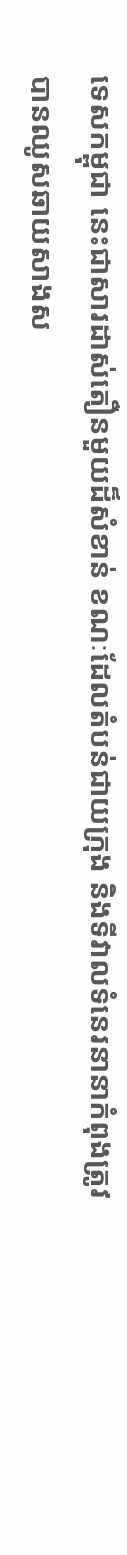ទេសកម្ពុជា នេះជាសារដាស់តឿនមួយដ៏សំខាន់ ខណៈដែលតំបន់ជាយក្រុង និងទីវាលទំនេរនានាកំពុងត្រូវបានឈូសឆាយសាងស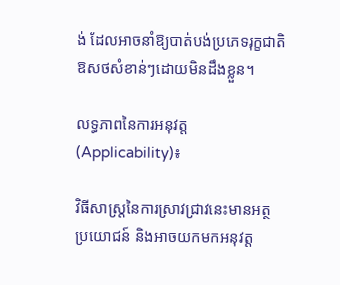ង់ ដែលអាចនាំឱ្យបាត់បង់ប្រភេទរុក្ខជាតិឱសថសំខាន់ៗដោយមិនដឹងខ្លួន។

លទ្ធភាពនៃការអនុវត្ត (Applicability)៖

វិធីសាស្ត្រនៃការស្រាវជ្រាវនេះមានអត្ថប្រយោជន៍ និងអាចយកមកអនុវត្ត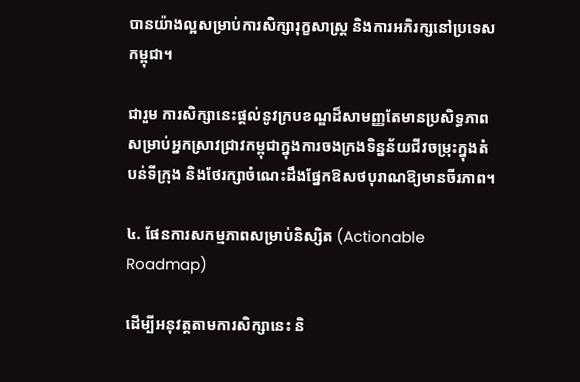បានយ៉ាងល្អសម្រាប់ការសិក្សារុក្ខសាស្ត្រ និងការអភិរក្សនៅប្រទេសកម្ពុជា។

ជារួម ការសិក្សានេះផ្តល់នូវក្របខណ្ឌដ៏សាមញ្ញតែមានប្រសិទ្ធភាព សម្រាប់អ្នកស្រាវជ្រាវកម្ពុជាក្នុងការចងក្រងទិន្នន័យជីវចម្រុះក្នុងតំបន់ទីក្រុង និងថែរក្សាចំណេះដឹងផ្នែកឱសថបុរាណឱ្យមានចីរភាព។

៤. ផែនការសកម្មភាពសម្រាប់និស្សិត (Actionable Roadmap)

ដើម្បីអនុវត្តតាមការសិក្សានេះ និ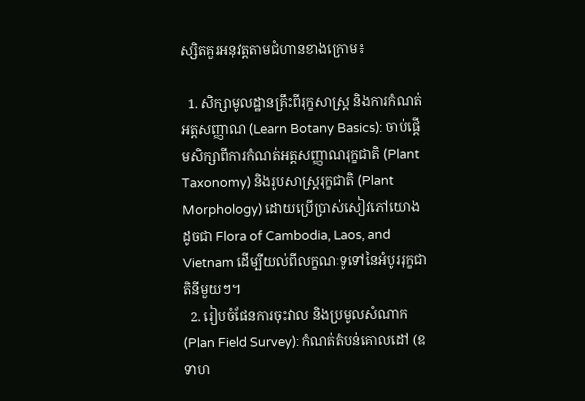ស្សិតគួរអនុវត្តតាមជំហានខាងក្រោម៖

  1. សិក្សាមូលដ្ឋានគ្រឹះពីរុក្ខសាស្ត្រ និងការកំណត់អត្តសញ្ញាណ (Learn Botany Basics): ចាប់ផ្តើមសិក្សាពីការកំណត់អត្តសញ្ញាណរុក្ខជាតិ (Plant Taxonomy) និងរូបសាស្ត្ររុក្ខជាតិ (Plant Morphology) ដោយប្រើប្រាស់សៀវភៅយោងដូចជា Flora of Cambodia, Laos, and Vietnam ដើម្បីយល់ពីលក្ខណៈទូទៅនៃអំបូររុក្ខជាតិនីមួយៗ។
  2. រៀបចំផែនការចុះវាល និងប្រមូលសំណាក (Plan Field Survey): កំណត់តំបន់គោលដៅ (ឧទាហ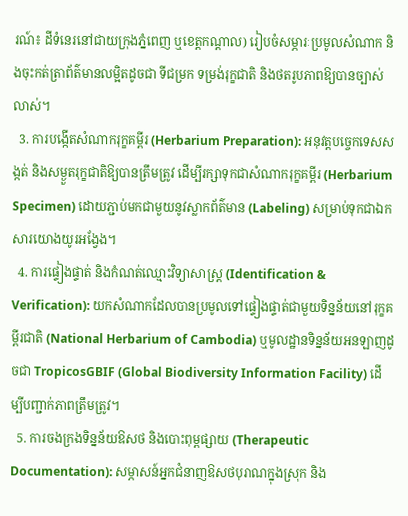រណ៍៖ ដីទំនេរនៅជាយក្រុងភ្នំពេញ ឬខេត្តកណ្តាល) រៀបចំសម្ភារៈប្រមូលសំណាក និងចុះកត់ត្រាព័ត៌មានលម្អិតដូចជា ទីជម្រក ទម្រង់រុក្ខជាតិ និងថតរូបភាពឱ្យបានច្បាស់លាស់។
  3. ការបង្កើតសំណាករុក្ខគម្ពីរ (Herbarium Preparation): អនុវត្តបច្ចេកទេសសង្កត់ និងសម្ងួតរុក្ខជាតិឱ្យបានត្រឹមត្រូវ ដើម្បីរក្សាទុកជាសំណាករុក្ខគម្ពីរ (Herbarium Specimen) ដោយភ្ជាប់មកជាមួយនូវស្លាកព័ត៌មាន (Labeling) សម្រាប់ទុកជាឯកសារយោងយូរអង្វែង។
  4. ការផ្ទៀងផ្ទាត់ និងកំណត់ឈ្មោះវិទ្យាសាស្ត្រ (Identification & Verification): យកសំណាកដែលបានប្រមូលទៅផ្ទៀងផ្ទាត់ជាមួយទិន្នន័យនៅរុក្ខគម្ពីរជាតិ (National Herbarium of Cambodia) ឬមូលដ្ឋានទិន្នន័យអនឡាញដូចជា TropicosGBIF (Global Biodiversity Information Facility) ដើម្បីបញ្ជាក់ភាពត្រឹមត្រូវ។
  5. ការចងក្រងទិន្នន័យឱសថ និងបោះពុម្ពផ្សាយ (Therapeutic Documentation): សម្ភាសន៍អ្នកជំនាញឱសថបុរាណក្នុងស្រុក និង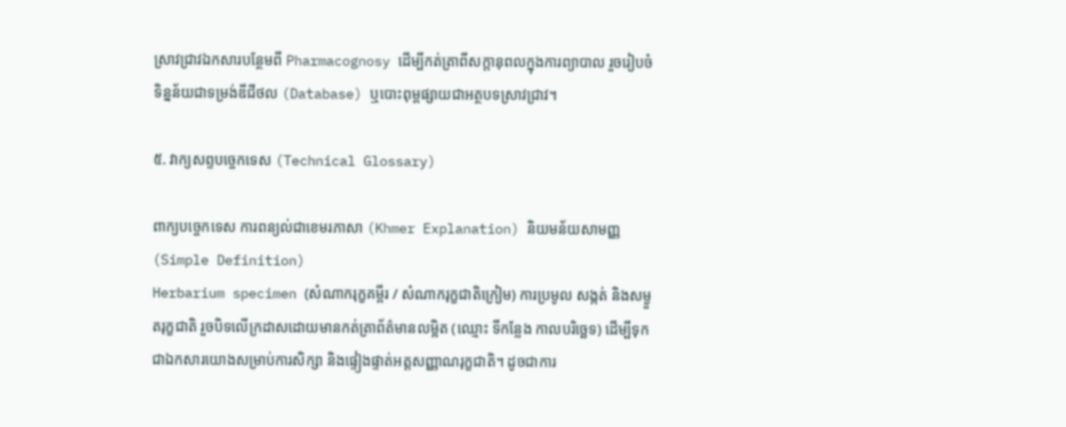ស្រាវជ្រាវឯកសារបន្ថែមពី Pharmacognosy ដើម្បីកត់ត្រាពីសក្តានុពលក្នុងការព្យាបាល រួចរៀបចំទិន្នន័យជាទម្រង់ឌីជីថល (Database) ឬបោះពុម្ពផ្សាយជាអត្ថបទស្រាវជ្រាវ។

៥. វាក្យសព្ទបច្ចេកទេស (Technical Glossary)

ពាក្យបច្ចេកទេស ការពន្យល់ជាខេមរភាសា (Khmer Explanation) និយមន័យសាមញ្ញ (Simple Definition)
Herbarium specimen (សំណាករុក្ខគម្ពីរ / សំណាករុក្ខជាតិក្រៀម) ការប្រមូល សង្កត់ និងសម្ងួតរុក្ខជាតិ រួចបិទលើក្រដាសដោយមានកត់ត្រាព័ត៌មានលម្អិត (ឈ្មោះ ទីកន្លែង កាលបរិច្ឆេទ) ដើម្បីទុកជាឯកសារយោងសម្រាប់ការសិក្សា និងផ្ទៀងផ្ទាត់អត្តសញ្ញាណរុក្ខជាតិ។ ដូចជាការ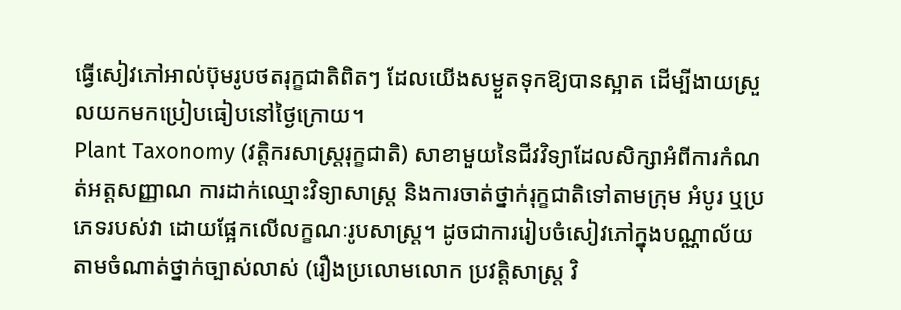ធ្វើសៀវភៅអាល់ប៊ុមរូបថតរុក្ខជាតិពិតៗ ដែលយើងសម្ងួតទុកឱ្យបានស្អាត ដើម្បីងាយស្រួលយកមកប្រៀបធៀបនៅថ្ងៃក្រោយ។
Plant Taxonomy (វត្តិករសាស្ត្ររុក្ខជាតិ) សាខាមួយនៃជីវវិទ្យាដែលសិក្សាអំពីការកំណត់អត្តសញ្ញាណ ការដាក់ឈ្មោះវិទ្យាសាស្ត្រ និងការចាត់ថ្នាក់រុក្ខជាតិទៅតាមក្រុម អំបូរ ឬប្រភេទរបស់វា ដោយផ្អែកលើលក្ខណៈរូបសាស្ត្រ។ ដូចជាការរៀបចំសៀវភៅក្នុងបណ្ណាល័យតាមចំណាត់ថ្នាក់ច្បាស់លាស់ (រឿងប្រលោមលោក ប្រវត្តិសាស្ត្រ វិ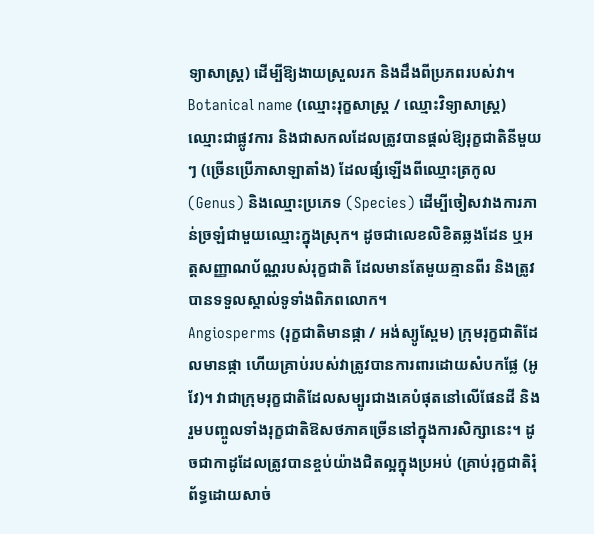ទ្យាសាស្ត្រ) ដើម្បីឱ្យងាយស្រួលរក និងដឹងពីប្រភពរបស់វា។
Botanical name (ឈ្មោះរុក្ខសាស្ត្រ / ឈ្មោះវិទ្យាសាស្ត្រ) ឈ្មោះជាផ្លូវការ និងជាសកលដែលត្រូវបានផ្តល់ឱ្យរុក្ខជាតិនីមួយៗ (ច្រើនប្រើភាសាឡាតាំង) ដែលផ្សំឡើងពីឈ្មោះត្រកូល (Genus) និងឈ្មោះប្រភេទ (Species) ដើម្បីចៀសវាងការភាន់ច្រឡំជាមួយឈ្មោះក្នុងស្រុក។ ដូចជាលេខលិខិតឆ្លងដែន ឬអត្តសញ្ញាណប័ណ្ណរបស់រុក្ខជាតិ ដែលមានតែមួយគ្មានពីរ និងត្រូវបានទទួលស្គាល់ទូទាំងពិភពលោក។
Angiosperms (រុក្ខជាតិមានផ្កា / អង់ស្យូស្ពែម) ក្រុមរុក្ខជាតិដែលមានផ្កា ហើយគ្រាប់របស់វាត្រូវបានការពារដោយសំបកផ្លែ (អូវែ)។ វាជាក្រុមរុក្ខជាតិដែលសម្បូរជាងគេបំផុតនៅលើផែនដី និងរួមបញ្ចូលទាំងរុក្ខជាតិឱសថភាគច្រើននៅក្នុងការសិក្សានេះ។ ដូចជាកាដូដែលត្រូវបានខ្ចប់យ៉ាងជិតល្អក្នុងប្រអប់ (គ្រាប់រុក្ខជាតិរុំព័ទ្ធដោយសាច់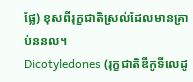ផ្លែ) ខុសពីរុក្ខជាតិស្រល់ដែលមានគ្រាប់ននល។
Dicotyledones (រុក្ខជាតិឌីកូទីលេដូ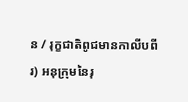ន / រុក្ខជាតិពូជមានកាលីបពីរ) អនុក្រុមនៃរុ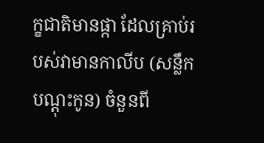ក្ខជាតិមានផ្កា ដែលគ្រាប់របស់វាមានកាលីប (សន្លឹកបណ្ដុះកូន) ចំនួនពី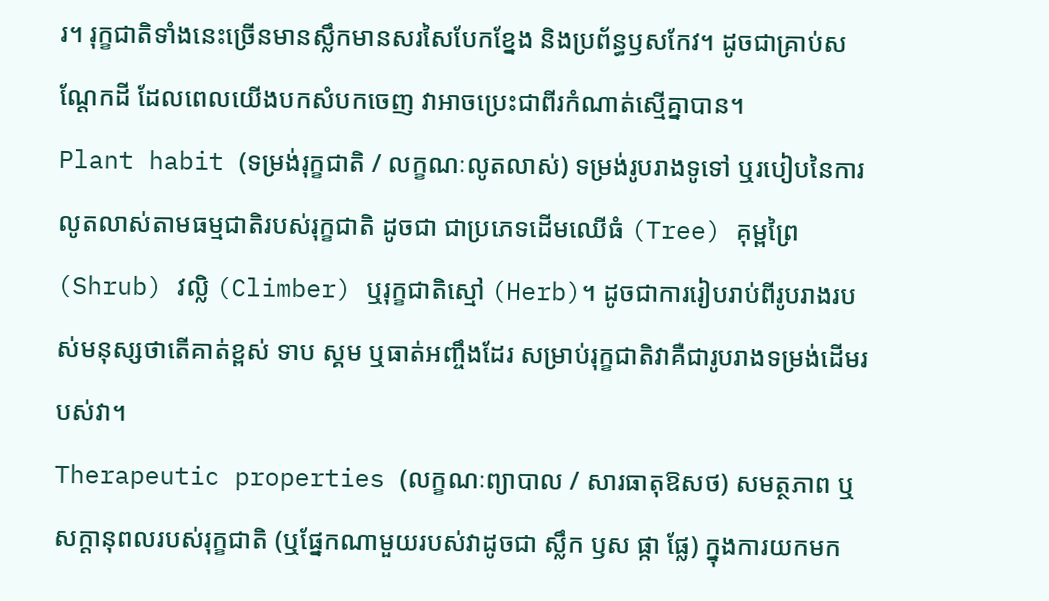រ។ រុក្ខជាតិទាំងនេះច្រើនមានស្លឹកមានសរសៃបែកខ្នែង និងប្រព័ន្ធឫសកែវ។ ដូចជាគ្រាប់សណ្តែកដី ដែលពេលយើងបកសំបកចេញ វាអាចប្រេះជាពីរកំណាត់ស្មើគ្នាបាន។
Plant habit (ទម្រង់រុក្ខជាតិ / លក្ខណៈលូតលាស់) ទម្រង់រូបរាងទូទៅ ឬរបៀបនៃការលូតលាស់តាមធម្មជាតិរបស់រុក្ខជាតិ ដូចជា ជាប្រភេទដើមឈើធំ (Tree) គុម្ពព្រៃ (Shrub) វល្លិ (Climber) ឬរុក្ខជាតិស្មៅ (Herb)។ ដូចជាការរៀបរាប់ពីរូបរាងរបស់មនុស្សថាតើគាត់ខ្ពស់ ទាប ស្គម ឬធាត់អញ្ចឹងដែរ សម្រាប់រុក្ខជាតិវាគឺជារូបរាងទម្រង់ដើមរបស់វា។
Therapeutic properties (លក្ខណៈព្យាបាល / សារធាតុឱសថ) សមត្ថភាព ឬសក្តានុពលរបស់រុក្ខជាតិ (ឬផ្នែកណាមួយរបស់វាដូចជា ស្លឹក ឫស ផ្កា ផ្លែ) ក្នុងការយកមក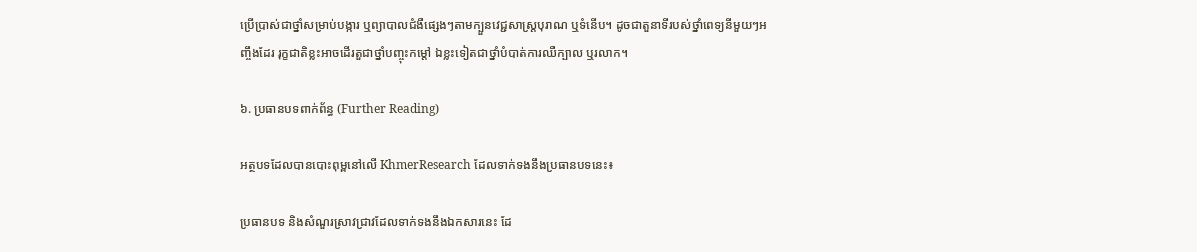ប្រើប្រាស់ជាថ្នាំសម្រាប់បង្ការ ឬព្យាបាលជំងឺផ្សេងៗតាមក្បួនវេជ្ជសាស្ត្របុរាណ ឬទំនើប។ ដូចជាតួនាទីរបស់ថ្នាំពេទ្យនីមួយៗអញ្ចឹងដែរ រុក្ខជាតិខ្លះអាចដើរតួជាថ្នាំបញ្ចុះកម្តៅ ឯខ្លះទៀតជាថ្នាំបំបាត់ការឈឺក្បាល ឬរលាក។

៦. ប្រធានបទពាក់ព័ន្ធ (Further Reading)

អត្ថបទដែលបានបោះពុម្ពនៅលើ KhmerResearch ដែលទាក់ទងនឹងប្រធានបទនេះ៖

ប្រធានបទ និងសំណួរស្រាវជ្រាវដែលទាក់ទងនឹងឯកសារនេះ ដែ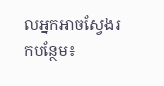លអ្នកអាចស្វែងរកបន្ថែម៖